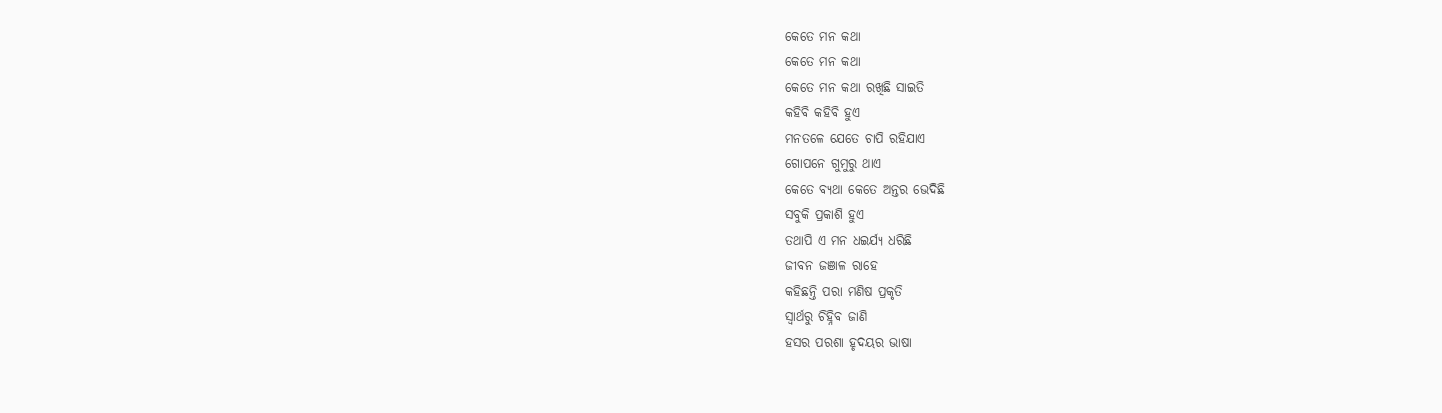କେତେ ମନ କଥା
କେତେ ମନ କଥା
କେତେ ମନ କଥା ରଖିଛି ସାଇତି
କହିବି କହିବି ହୁଏ
ମନତଳେ ଯେତେ ଚାପି ରହିଯାଏ
ଗୋପନେ ଗୁମୁରୁ ଥାଏ
କେତେ ବ୍ୟଥା କେତେ ଅନ୍ତର ଭେଦିଛି
ସବୁକି ପ୍ରକାଶି ହୁଏ
ତଥାପି ଏ ମନ ଧଇର୍ଯ୍ୟ ଧରିଛି
ଜୀବନ ଜଞାଳ ରାହେ
କହିଛନ୍ତି ପରା ମଣିଷ ପ୍ରକୃତି
ସ୍ଵାର୍ଥରୁ ଚିହ୍ନିବ ଜାଣି
ହସର ପରଶା ହୃଦୟର ଭାଷା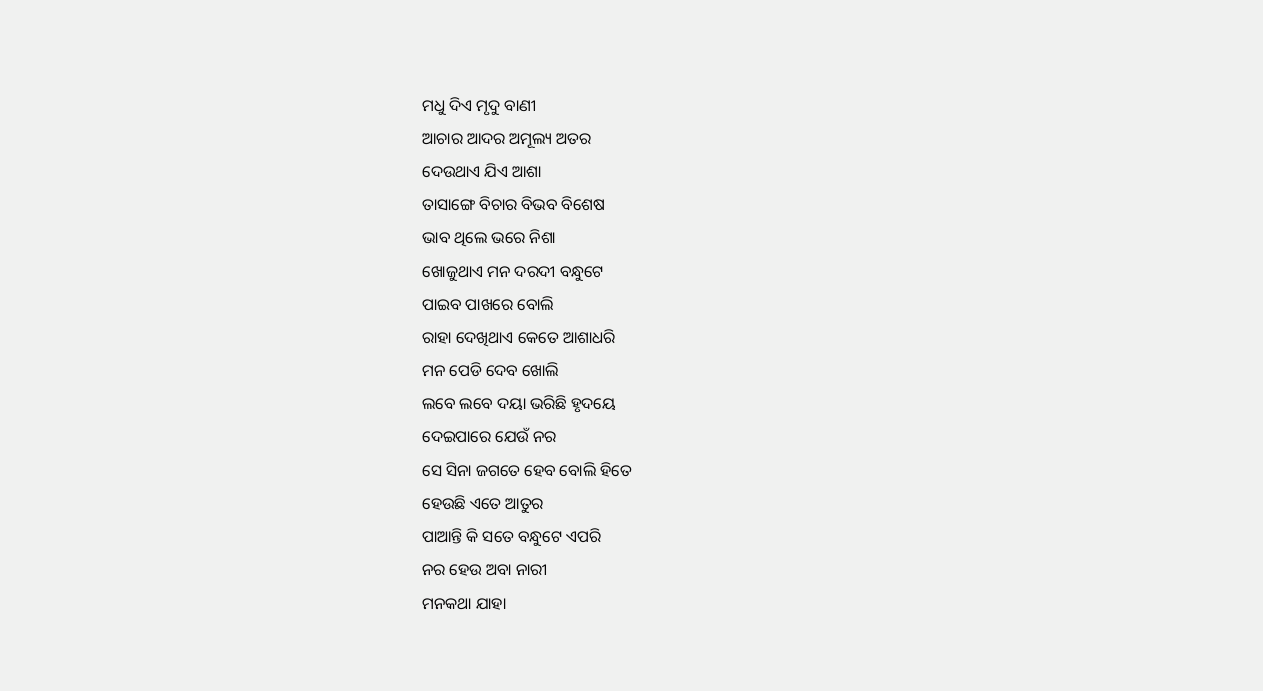ମଧୁ ଦିଏ ମୃଦୁ ବାଣୀ
ଆଚାର ଆଦର ଅମୂଲ୍ୟ ଅତର
ଦେଉଥାଏ ଯିଏ ଆଶା
ତାସାଙ୍ଗେ ବିଚାର ବିଭବ ବିଶେଷ
ଭାବ ଥିଲେ ଭରେ ନିଶା
ଖୋଜୁଥାଏ ମନ ଦରଦୀ ବନ୍ଧୁଟେ
ପାଇବ ପାଖରେ ବୋଲି
ରାହା ଦେଖିଥାଏ କେତେ ଆଶାଧରି
ମନ ପେଡି ଦେବ ଖୋଲି
ଲବେ ଲବେ ଦୟା ଭରିଛି ହୃଦୟେ
ଦେଇପାରେ ଯେଉଁ ନର
ସେ ସିନା ଜଗତେ ହେବ ବୋଲି ହିତେ
ହେଉଛି ଏତେ ଆତୁର
ପାଆନ୍ତି କି ସତେ ବନ୍ଧୁଟେ ଏପରି
ନର ହେଉ ଅବା ନାରୀ
ମନକଥା ଯାହା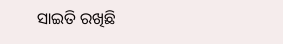ସାଇତି ରଖିଛି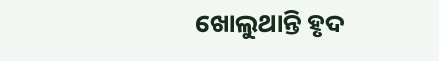ଖୋଲୁଥାନ୍ତି ହୃଦ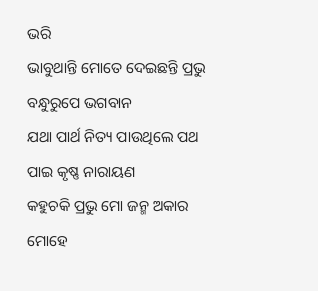ଭରି
ଭାବୁଥାନ୍ତି ମୋତେ ଦେଇଛନ୍ତି ପ୍ରଭୁ
ବନ୍ଧୁରୁପେ ଭଗବାନ
ଯଥା ପାର୍ଥ ନିତ୍ୟ ପାଉଥିଲେ ପଥ
ପାଇ କୃଷ୍ଣ ନାରାୟଣ
କହୁଚକି ପ୍ରଭୁ ମୋ ଜନ୍ମ ଅକାର
ମୋହେ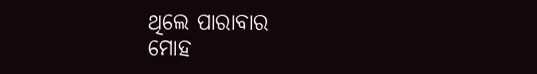ଥିଲେ ପାରାବାର
ମୋହ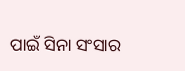ପାଇଁ ସିନା ସଂସାର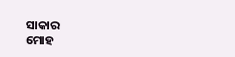ସାକାର
ମୋହ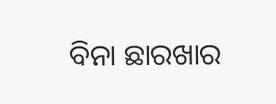ବିନା ଛାରଖାର